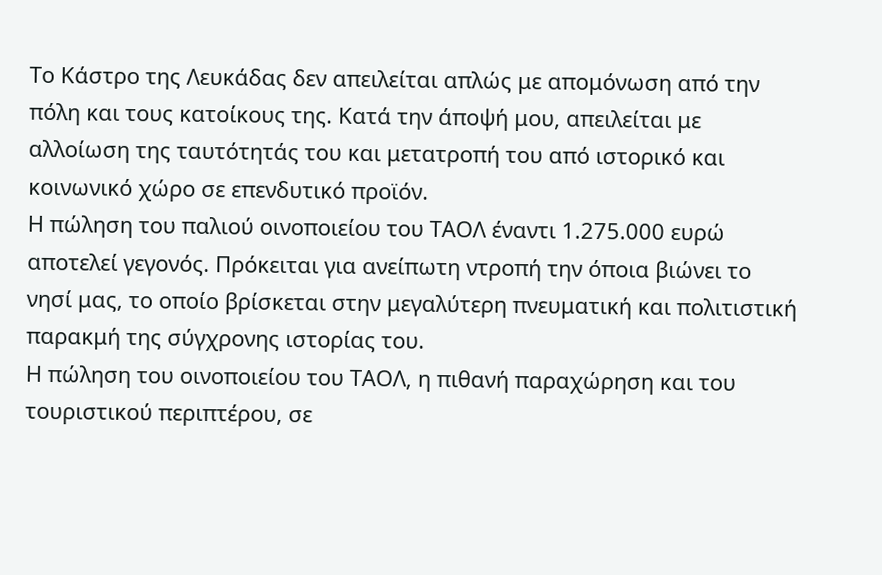Το Κάστρο της Λευκάδας δεν απειλείται απλώς με απομόνωση από την πόλη και τους κατοίκους της. Κατά την άποψή μου, απειλείται με αλλοίωση της ταυτότητάς του και μετατροπή του από ιστορικό και κοινωνικό χώρο σε επενδυτικό προϊόν.
Η πώληση του παλιού οινοποιείου του ΤΑΟΛ έναντι 1.275.000 ευρώ αποτελεί γεγονός. Πρόκειται για ανείπωτη ντροπή την όποια βιώνει το νησί μας, το οποίο βρίσκεται στην μεγαλύτερη πνευματική και πολιτιστική παρακμή της σύγχρονης ιστορίας του.
Η πώληση του οινοποιείου του ΤΑΟΛ, η πιθανή παραχώρηση και του τουριστικού περιπτέρου, σε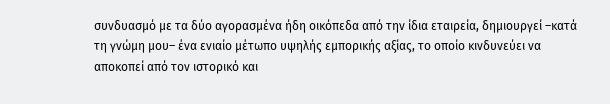συνδυασμό με τα δύο αγορασμένα ήδη οικόπεδα από την ίδια εταιρεία, δημιουργεί –κατά τη γνώμη μου– ένα ενιαίο μέτωπο υψηλής εμπορικής αξίας, το οποίο κινδυνεύει να αποκοπεί από τον ιστορικό και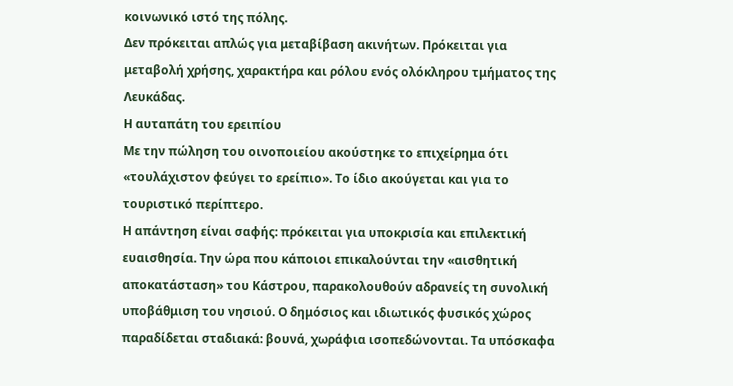κοινωνικό ιστό της πόλης.
Δεν πρόκειται απλώς για μεταβίβαση ακινήτων. Πρόκειται για μεταβολή χρήσης, χαρακτήρα και ρόλου ενός ολόκληρου τμήματος της Λευκάδας.
Η αυταπάτη του ερειπίου
Με την πώληση του οινοποιείου ακούστηκε το επιχείρημα ότι «τουλάχιστον φεύγει το ερείπιο». Το ίδιο ακούγεται και για το τουριστικό περίπτερο.
Η απάντηση είναι σαφής: πρόκειται για υποκρισία και επιλεκτική ευαισθησία. Την ώρα που κάποιοι επικαλούνται την «αισθητική αποκατάσταση» του Κάστρου, παρακολουθούν αδρανείς τη συνολική υποβάθμιση του νησιού. Ο δημόσιος και ιδιωτικός φυσικός χώρος παραδίδεται σταδιακά: βουνά, χωράφια ισοπεδώνονται. Τα υπόσκαφα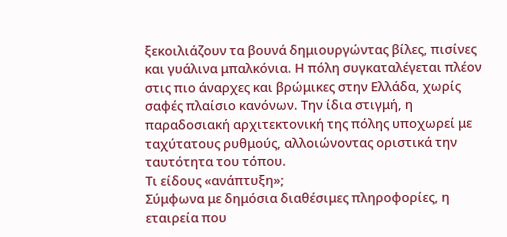ξεκοιλιάζουν τα βουνά δημιουργώντας βίλες, πισίνες και γυάλινα μπαλκόνια. Η πόλη συγκαταλέγεται πλέον στις πιο άναρχες και βρώμικες στην Ελλάδα, χωρίς σαφές πλαίσιο κανόνων. Την ίδια στιγμή, η παραδοσιακή αρχιτεκτονική της πόλης υποχωρεί με ταχύτατους ρυθμούς, αλλοιώνοντας οριστικά την ταυτότητα του τόπου.
Τι είδους «ανάπτυξη»;
Σύμφωνα με δημόσια διαθέσιμες πληροφορίες, η εταιρεία που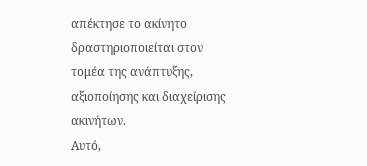απέκτησε το ακίνητο δραστηριοποιείται στον τομέα της ανάπτυξης, αξιοποίησης και διαχείρισης ακινήτων.
Αυτό,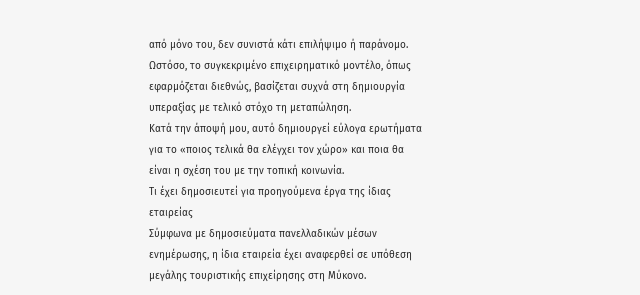από μόνο του, δεν συνιστά κάτι επιλήψιμο ή παράνομο.
Ωστόσο, το συγκεκριμένο επιχειρηματικό μοντέλο, όπως εφαρμόζεται διεθνώς, βασίζεται συχνά στη δημιουργία υπεραξίας με τελικό στόχο τη μεταπώληση.
Κατά την άποψή μου, αυτό δημιουργεί εύλογα ερωτήματα για το «ποιος τελικά θα ελέγχει τον χώρο» και ποια θα είναι η σχέση του με την τοπική κοινωνία.
Τι έχει δημοσιευτεί για προηγούμενα έργα της ίδιας εταιρείας
Σύμφωνα με δημοσιεύματα πανελλαδικών μέσων ενημέρωσης, η ίδια εταιρεία έχει αναφερθεί σε υπόθεση μεγάλης τουριστικής επιχείρησης στη Μύκονο.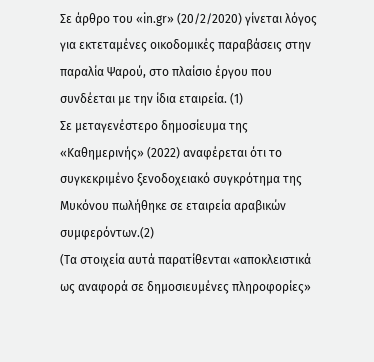Σε άρθρο του «in.gr» (20/2/2020) γίνεται λόγος για εκτεταμένες οικοδομικές παραβάσεις στην παραλία Ψαρού, στο πλαίσιο έργου που συνδέεται με την ίδια εταιρεία. (1)
Σε μεταγενέστερο δημοσίευμα της «Καθημερινής» (2022) αναφέρεται ότι το συγκεκριμένο ξενοδοχειακό συγκρότημα της Μυκόνου πωλήθηκε σε εταιρεία αραβικών συμφερόντων.(2)
(Τα στοιχεία αυτά παρατίθενται «αποκλειστικά ως αναφορά σε δημοσιευμένες πληροφορίες»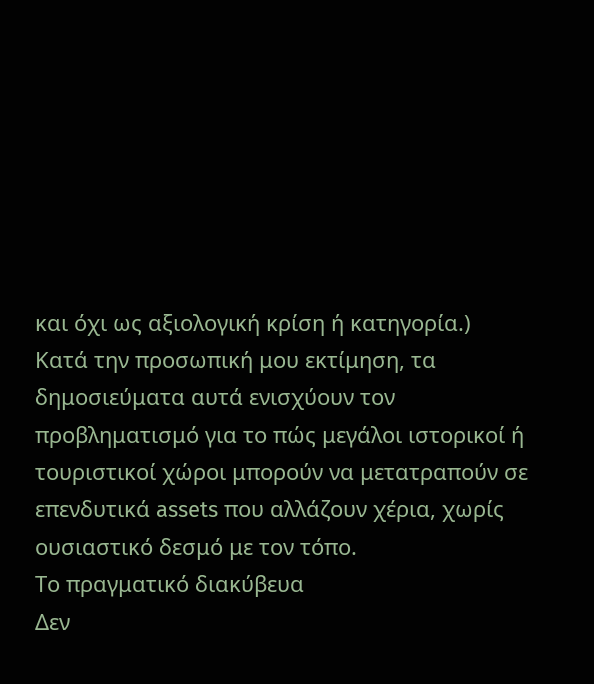και όχι ως αξιολογική κρίση ή κατηγορία.)
Κατά την προσωπική μου εκτίμηση, τα δημοσιεύματα αυτά ενισχύουν τον προβληματισμό για το πώς μεγάλοι ιστορικοί ή τουριστικοί χώροι μπορούν να μετατραπούν σε επενδυτικά assets που αλλάζουν χέρια, χωρίς ουσιαστικό δεσμό με τον τόπο.
Το πραγματικό διακύβευα
Δεν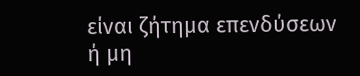είναι ζήτημα επενδύσεων ή μη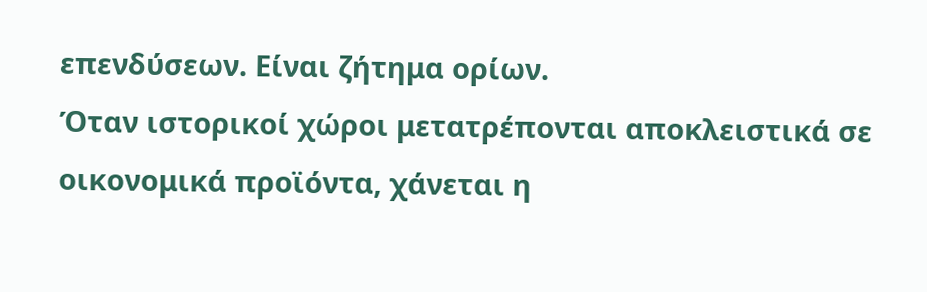επενδύσεων. Είναι ζήτημα ορίων.
Όταν ιστορικοί χώροι μετατρέπονται αποκλειστικά σε οικονομικά προϊόντα, χάνεται η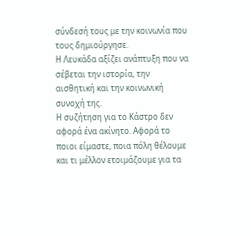σύνδεσή τους με την κοινωνία που τους δημιούργησε.
Η Λευκάδα αξίζει ανάπτυξη που να σέβεται την ιστορία, την αισθητική και την κοινωνική συνοχή της.
Η συζήτηση για το Κάστρο δεν αφορά ένα ακίνητο. Αφορά το ποιοι είμαστε, ποια πόλη θέλουμε και τι μέλλον ετοιμάζουμε για τα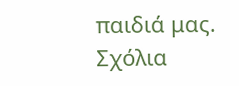παιδιά μας.
Σχόλια